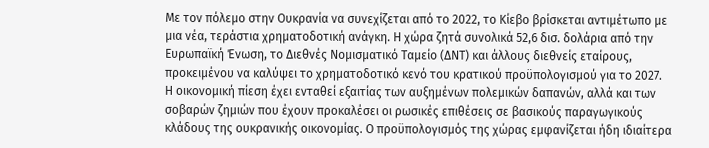Με τον πόλεμο στην Ουκρανία να συνεχίζεται από το 2022, το Κίεβο βρίσκεται αντιμέτωπο με μια νέα, τεράστια χρηματοδοτική ανάγκη. Η χώρα ζητά συνολικά 52,6 δισ. δολάρια από την Ευρωπαϊκή Ένωση, το Διεθνές Νομισματικό Ταμείο (ΔΝΤ) και άλλους διεθνείς εταίρους, προκειμένου να καλύψει το χρηματοδοτικό κενό του κρατικού προϋπολογισμού για το 2027.
Η οικονομική πίεση έχει ενταθεί εξαιτίας των αυξημένων πολεμικών δαπανών, αλλά και των σοβαρών ζημιών που έχουν προκαλέσει οι ρωσικές επιθέσεις σε βασικούς παραγωγικούς κλάδους της ουκρανικής οικονομίας. Ο προϋπολογισμός της χώρας εμφανίζεται ήδη ιδιαίτερα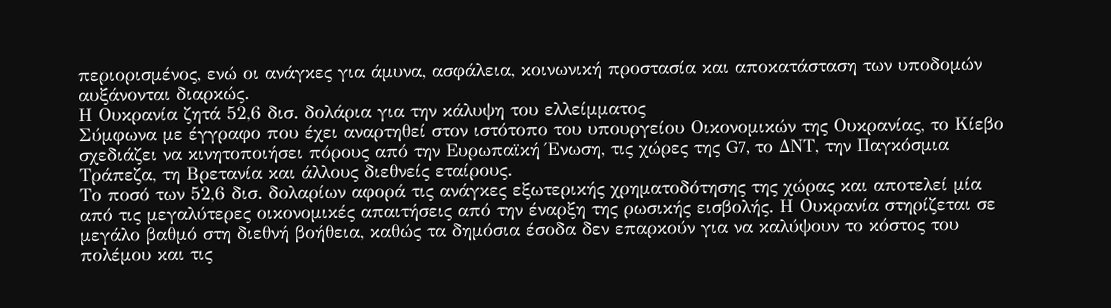περιορισμένος, ενώ οι ανάγκες για άμυνα, ασφάλεια, κοινωνική προστασία και αποκατάσταση των υποδομών αυξάνονται διαρκώς.
Η Ουκρανία ζητά 52,6 δισ. δολάρια για την κάλυψη του ελλείμματος
Σύμφωνα με έγγραφο που έχει αναρτηθεί στον ιστότοπο του υπουργείου Οικονομικών της Ουκρανίας, το Κίεβο σχεδιάζει να κινητοποιήσει πόρους από την Ευρωπαϊκή Ένωση, τις χώρες της G7, το ΔΝΤ, την Παγκόσμια Τράπεζα, τη Βρετανία και άλλους διεθνείς εταίρους.
Το ποσό των 52,6 δισ. δολαρίων αφορά τις ανάγκες εξωτερικής χρηματοδότησης της χώρας και αποτελεί μία από τις μεγαλύτερες οικονομικές απαιτήσεις από την έναρξη της ρωσικής εισβολής. Η Ουκρανία στηρίζεται σε μεγάλο βαθμό στη διεθνή βοήθεια, καθώς τα δημόσια έσοδα δεν επαρκούν για να καλύψουν το κόστος του πολέμου και τις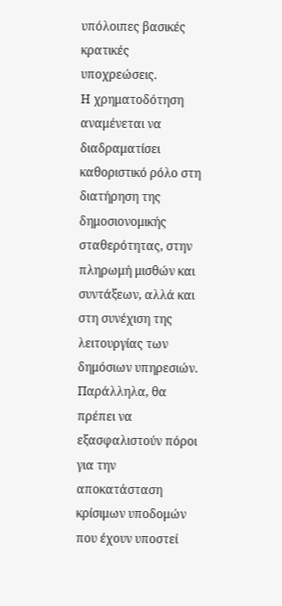υπόλοιπες βασικές κρατικές υποχρεώσεις.
Η χρηματοδότηση αναμένεται να διαδραματίσει καθοριστικό ρόλο στη διατήρηση της δημοσιονομικής σταθερότητας, στην πληρωμή μισθών και συντάξεων, αλλά και στη συνέχιση της λειτουργίας των δημόσιων υπηρεσιών. Παράλληλα, θα πρέπει να εξασφαλιστούν πόροι για την αποκατάσταση κρίσιμων υποδομών που έχουν υποστεί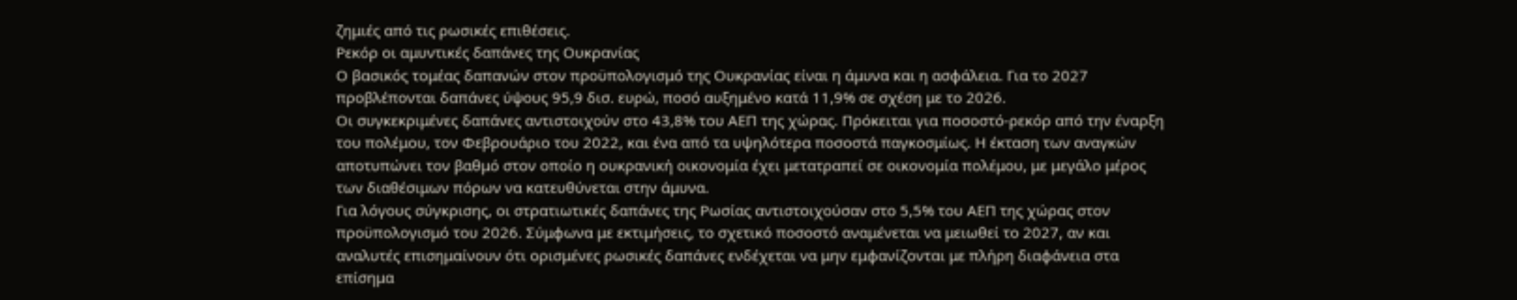ζημιές από τις ρωσικές επιθέσεις.
Ρεκόρ οι αμυντικές δαπάνες της Ουκρανίας
Ο βασικός τομέας δαπανών στον προϋπολογισμό της Ουκρανίας είναι η άμυνα και η ασφάλεια. Για το 2027 προβλέπονται δαπάνες ύψους 95,9 δισ. ευρώ, ποσό αυξημένο κατά 11,9% σε σχέση με το 2026.
Οι συγκεκριμένες δαπάνες αντιστοιχούν στο 43,8% του ΑΕΠ της χώρας. Πρόκειται για ποσοστό-ρεκόρ από την έναρξη του πολέμου, τον Φεβρουάριο του 2022, και ένα από τα υψηλότερα ποσοστά παγκοσμίως. Η έκταση των αναγκών αποτυπώνει τον βαθμό στον οποίο η ουκρανική οικονομία έχει μετατραπεί σε οικονομία πολέμου, με μεγάλο μέρος των διαθέσιμων πόρων να κατευθύνεται στην άμυνα.
Για λόγους σύγκρισης, οι στρατιωτικές δαπάνες της Ρωσίας αντιστοιχούσαν στο 5,5% του ΑΕΠ της χώρας στον προϋπολογισμό του 2026. Σύμφωνα με εκτιμήσεις, το σχετικό ποσοστό αναμένεται να μειωθεί το 2027, αν και αναλυτές επισημαίνουν ότι ορισμένες ρωσικές δαπάνες ενδέχεται να μην εμφανίζονται με πλήρη διαφάνεια στα επίσημα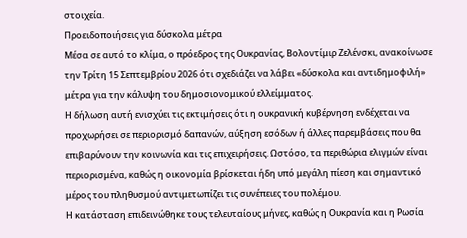στοιχεία.
Προειδοποιήσεις για δύσκολα μέτρα
Μέσα σε αυτό το κλίμα, ο πρόεδρος της Ουκρανίας, Βολοντίμιρ Ζελένσκι, ανακοίνωσε την Τρίτη 15 Σεπτεμβρίου 2026 ότι σχεδιάζει να λάβει «δύσκολα και αντιδημοφιλή» μέτρα για την κάλυψη του δημοσιονομικού ελλείμματος.
Η δήλωση αυτή ενισχύει τις εκτιμήσεις ότι η ουκρανική κυβέρνηση ενδέχεται να προχωρήσει σε περιορισμό δαπανών, αύξηση εσόδων ή άλλες παρεμβάσεις που θα επιβαρύνουν την κοινωνία και τις επιχειρήσεις. Ωστόσο, τα περιθώρια ελιγμών είναι περιορισμένα, καθώς η οικονομία βρίσκεται ήδη υπό μεγάλη πίεση και σημαντικό μέρος του πληθυσμού αντιμετωπίζει τις συνέπειες του πολέμου.
Η κατάσταση επιδεινώθηκε τους τελευταίους μήνες, καθώς η Ουκρανία και η Ρωσία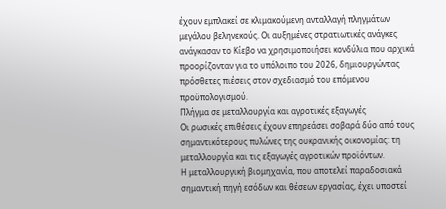έχουν εμπλακεί σε κλιμακούμενη ανταλλαγή πληγμάτων μεγάλου βεληνεκούς. Οι αυξημένες στρατιωτικές ανάγκες ανάγκασαν το Κίεβο να χρησιμοποιήσει κονδύλια που αρχικά προορίζονταν για το υπόλοιπο του 2026, δημιουργώντας πρόσθετες πιέσεις στον σχεδιασμό του επόμενου προϋπολογισμού.
Πλήγμα σε μεταλλουργία και αγροτικές εξαγωγές
Οι ρωσικές επιθέσεις έχουν επηρεάσει σοβαρά δύο από τους σημαντικότερους πυλώνες της ουκρανικής οικονομίας: τη μεταλλουργία και τις εξαγωγές αγροτικών προϊόντων.
Η μεταλλουργική βιομηχανία, που αποτελεί παραδοσιακά σημαντική πηγή εσόδων και θέσεων εργασίας, έχει υποστεί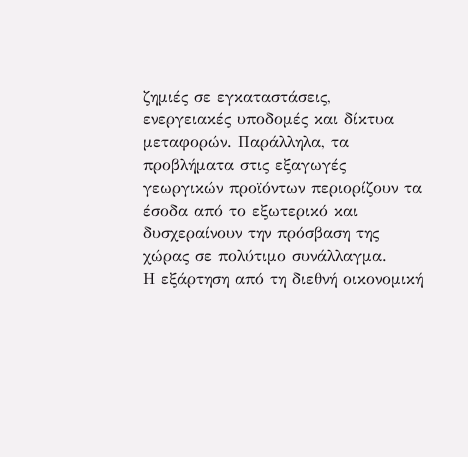ζημιές σε εγκαταστάσεις, ενεργειακές υποδομές και δίκτυα μεταφορών. Παράλληλα, τα προβλήματα στις εξαγωγές γεωργικών προϊόντων περιορίζουν τα έσοδα από το εξωτερικό και δυσχεραίνουν την πρόσβαση της χώρας σε πολύτιμο συνάλλαγμα.
Η εξάρτηση από τη διεθνή οικονομική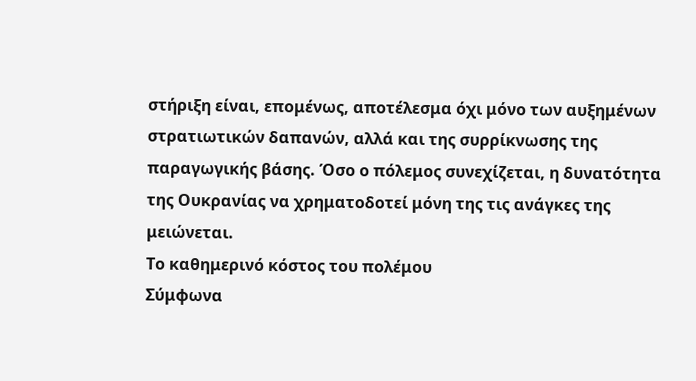στήριξη είναι, επομένως, αποτέλεσμα όχι μόνο των αυξημένων στρατιωτικών δαπανών, αλλά και της συρρίκνωσης της παραγωγικής βάσης. Όσο ο πόλεμος συνεχίζεται, η δυνατότητα της Ουκρανίας να χρηματοδοτεί μόνη της τις ανάγκες της μειώνεται.
Το καθημερινό κόστος του πολέμου
Σύμφωνα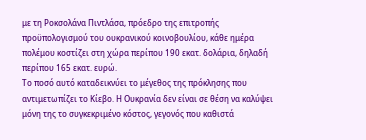με τη Ροκσολάνα Πιντλάσα, πρόεδρο της επιτροπής προϋπολογισμού του ουκρανικού κοινοβουλίου, κάθε ημέρα πολέμου κοστίζει στη χώρα περίπου 190 εκατ. δολάρια, δηλαδή περίπου 165 εκατ. ευρώ.
Το ποσό αυτό καταδεικνύει το μέγεθος της πρόκλησης που αντιμετωπίζει το Κίεβο. Η Ουκρανία δεν είναι σε θέση να καλύψει μόνη της το συγκεκριμένο κόστος, γεγονός που καθιστά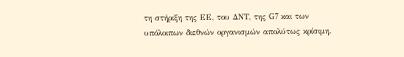τη στήριξη της ΕΕ, του ΔΝΤ, της G7 και των υπόλοιπων διεθνών οργανισμών απολύτως κρίσιμη.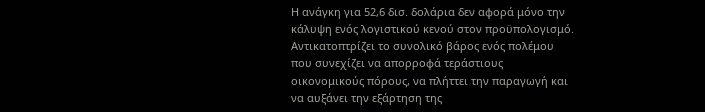Η ανάγκη για 52,6 δισ. δολάρια δεν αφορά μόνο την κάλυψη ενός λογιστικού κενού στον προϋπολογισμό. Αντικατοπτρίζει το συνολικό βάρος ενός πολέμου που συνεχίζει να απορροφά τεράστιους οικονομικούς πόρους, να πλήττει την παραγωγή και να αυξάνει την εξάρτηση της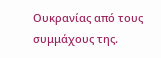Ουκρανίας από τους συμμάχους της.